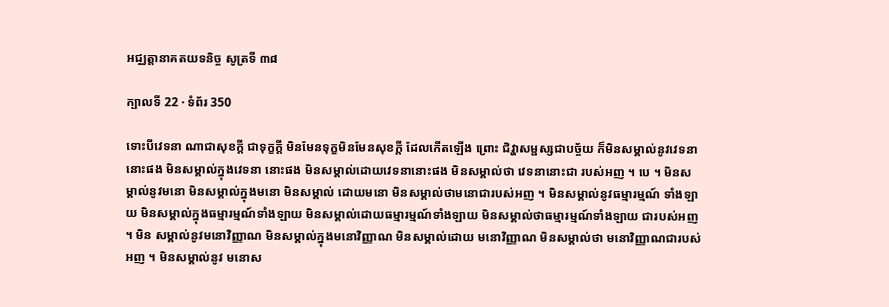អជ្ឈត្តានាគតយទនិច្ច សូត្រទី ៣៨

ក្បាលទី 22 · ទំព័រ 350

ទោះបីវេទនា ណាជាសុខក្តី ជាទុក្ខក្តី មិនមែនទុក្ខមិនមែនសុខក្តី ដែលកើតឡើង ព្រោះ ជិវ្ហាសម្ផស្សជាបច្ច័យ ក៏មិនសម្គាល់នូវវេទនានោះផង មិនសម្គាល់ក្នុងវេទនា នោះផង មិនសម្គាល់ដោយវេទនានោះផង មិនសម្គាល់ថា វេទនានោះជា របស់អញ ។ បេ ។ មិនសម្គាល់នូវមនោ មិនសម្គាល់ក្នុងមនោ មិនសម្គាល់ ដោយមនោ មិនសម្គាល់ថាមនោជារបស់អញ ។ មិនសម្គាល់នូវធម្មារម្មណ៍ ទាំងឡាយ មិនសម្គាល់ក្នុងធម្មារម្មណ៍ទាំងឡាយ មិនសម្គាល់ដោយធម្មារម្មណ៍ទាំងឡាយ មិនសម្គាល់ថាធម្មារម្មណ៍ទាំងឡាយ ជារបស់អញ ។ មិន សម្គាល់នូវមនោវិញ្ញាណ មិនសម្គាល់ក្នុងមនោវិញ្ញាណ មិនសម្គាល់ដោយ មនោវិញ្ញាណ មិនសម្គាល់ថា មនោវិញ្ញាណជារបស់អញ ។ មិនសម្គាល់នូវ មនោស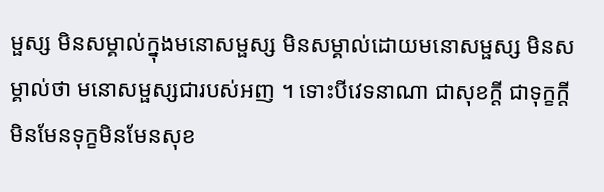ម្ផស្ស មិនសម្គាល់ក្នុងមនោសម្ផស្ស មិនសម្គាល់ដោយមនោសម្ផស្ស មិនសម្គាល់ថា មនោសម្ផស្សជារបស់អញ ។ ទោះបីវេទនាណា ជាសុខក្តី ជាទុក្ខក្តី មិនមែនទុក្ខមិនមែនសុខ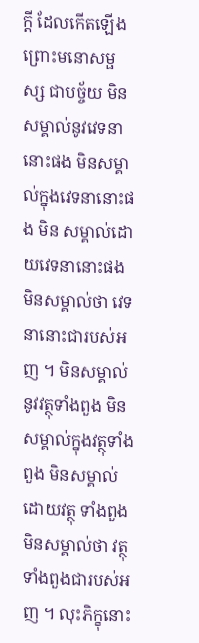ក្តី ដែលកើតឡើងព្រោះមនោសម្ផស្ស ជាបច្ច័យ មិនសម្គាល់នូវវេទនានោះផង មិនសម្គាល់ក្នុងវេទនានោះផង មិន សម្គាល់ដោយវេទនានោះផង មិនសម្គាល់ថា វេទនានោះជារបស់អញ ។ មិនសម្គាល់នូវវត្ថុទាំងពួង មិនសម្គាល់ក្នុងវត្ថុទាំងពួង មិនសម្គាល់ដោយវត្ថុ ទាំងពួង មិនសម្គាល់ថា វត្ថុទាំងពួងជារបស់អញ ។ លុះភិក្ខុនោះ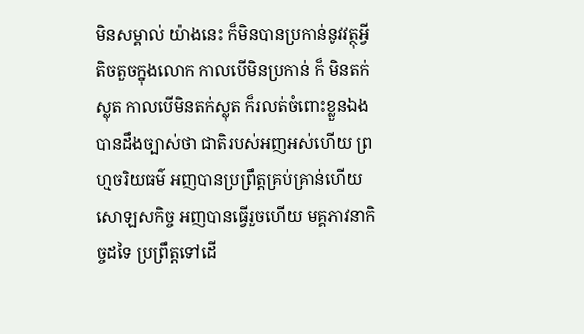មិនសម្គាល់ យ៉ាងនេះ ក៏មិនបានប្រកាន់នូវវត្ថុអ្វីតិចតួចក្នុងលោក កាលបើមិនប្រកាន់ ក៏ មិនតក់ស្លុត កាលបើមិនតក់ស្លុត ក៏រលត់ចំពោះខ្លួនឯង បានដឹងច្បាស់ថា ជាតិរបស់អញអស់ហើយ ព្រហ្មចរិយធម៌ អញបានប្រព្រឹត្តគ្រប់គ្រាន់ហើយ សោឡសកិច្ច អញបានធ្វើរួចហើយ មគ្គភាវនាកិច្ចដទៃ ប្រព្រឹត្តទៅដើ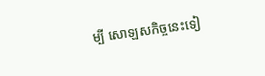ម្បី សោឡសកិច្ចនេះទៀ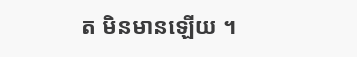ត មិនមានឡើយ ។